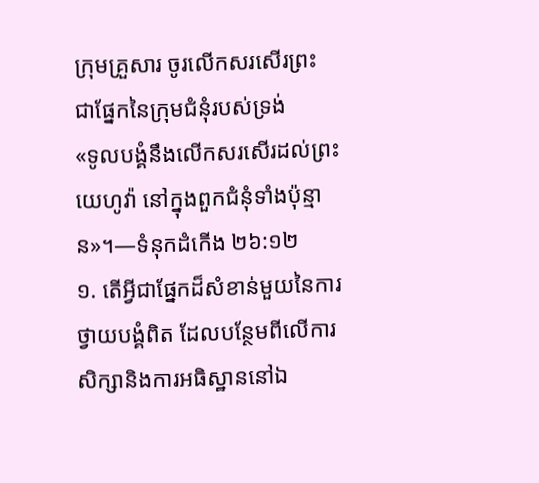ក្រុមគ្រួសារ ចូរលើកសរសើរព្រះ ជាផ្នែកនៃក្រុមជំនុំរបស់ទ្រង់
«ទូលបង្គំនឹងលើកសរសើរដល់ព្រះយេហូវ៉ា នៅក្នុងពួកជំនុំទាំងប៉ុន្មាន»។—ទំនុកដំកើង ២៦:១២
១. តើអ្វីជាផ្នែកដ៏សំខាន់មួយនៃការថ្វាយបង្គំពិត ដែលបន្ថែមពីលើការសិក្សានិងការអធិស្ឋាននៅឯ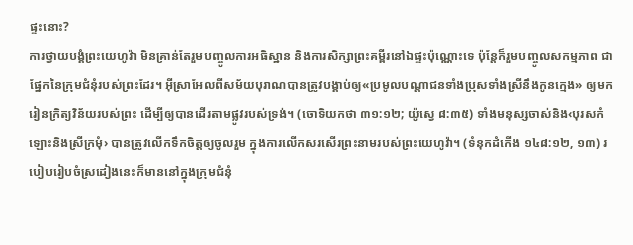ផ្ទះនោះ?
ការថ្វាយបង្គំព្រះយេហូវ៉ា មិនគ្រាន់តែរួមបញ្ចូលការអធិស្ឋាន និងការសិក្សាព្រះគម្ពីរនៅឯផ្ទះប៉ុណ្ណោះទេ ប៉ុន្តែក៏រួមបញ្ចូលសកម្មភាព ជាផ្នែកនៃក្រុមជំនុំរបស់ព្រះដែរ។ អ៊ីស្រាអែលពីសម័យបុរាណបានត្រូវបង្គាប់ឲ្យ«ប្រមូលបណ្ដាជនទាំងប្រុសទាំងស្រីនឹងកូនក្មេង» ឲ្យមករៀនក្រិត្យវិន័យរបស់ព្រះ ដើម្បីឲ្យបានដើរតាមផ្លូវរបស់ទ្រង់។ (ចោទិយកថា ៣១:១២; យ៉ូស្វេ ៨:៣៥) ទាំងមនុស្សចាស់និង‹បុរសកំឡោះនិងស្រីក្រមុំ› បានត្រូវលើកទឹកចិត្តឲ្យចូលរួម ក្នុងការលើកសរសើរព្រះនាមរបស់ព្រះយេហូវ៉ា។ (ទំនុកដំកើង ១៤៨:១២, ១៣) របៀបរៀបចំស្រដៀងនេះក៏មាននៅក្នុងក្រុមជំនុំ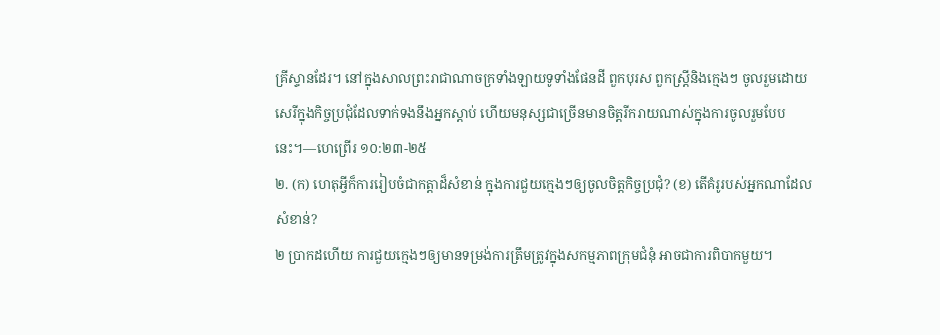គ្រីស្ទានដែរ។ នៅក្នុងសាលព្រះរាជាណាចក្រទាំងឡាយទូទាំងផែនដី ពួកបុរស ពួកស្ត្រីនិងក្មេងៗ ចូលរួមដោយសេរីក្នុងកិច្ចប្រជុំដែលទាក់ទងនឹងអ្នកស្ដាប់ ហើយមនុស្សជាច្រើនមានចិត្តរីករាយណាស់ក្នុងការចូលរួមបែបនេះ។—ហេព្រើរ ១០:២៣-២៥
២. (ក) ហេតុអ្វីក៏ការរៀបចំជាកត្ដាដ៏សំខាន់ ក្នុងការជួយក្មេងៗឲ្យចូលចិត្តកិច្ចប្រជុំ? (ខ) តើគំរូរបស់អ្នកណាដែលសំខាន់?
២ ប្រាកដហើយ ការជួយក្មេងៗឲ្យមានទម្រង់ការត្រឹមត្រូវក្នុងសកម្មភាពក្រុមជំនុំ អាចជាការពិបាកមួយ។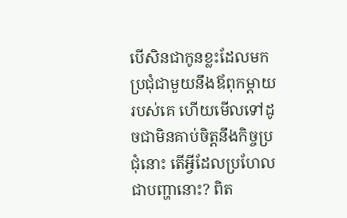បើសិនជាកូនខ្លះដែលមកប្រជុំជាមួយនឹងឪពុកម្ដាយរបស់គេ ហើយមើលទៅដូចជាមិនគាប់ចិត្តនឹងកិច្ចប្រជុំនោះ តើអ្វីដែលប្រហែលជាបញ្ហានោះ? ពិត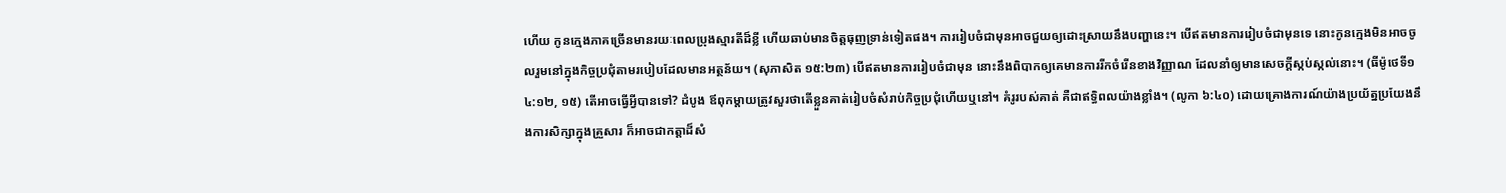ហើយ កូនក្មេងភាគច្រើនមានរយៈពេលប្រុងស្មារតីដ៏ខ្លី ហើយឆាប់មានចិត្តធុញទ្រាន់ទៀតផង។ ការរៀបចំជាមុនអាចជួយឲ្យដោះស្រាយនឹងបញ្ហានេះ។ បើឥតមានការរៀបចំជាមុនទេ នោះកូនក្មេងមិនអាចចូលរួមនៅក្នុងកិច្ចប្រជុំតាមរបៀបដែលមានអត្ថន័យ។ (សុភាសិត ១៥:២៣) បើឥតមានការរៀបចំជាមុន នោះនឹងពិបាកឲ្យគេមានការរីកចំរើនខាងវិញ្ញាណ ដែលនាំឲ្យមានសេចក្ដីស្កប់ស្កល់នោះ។ (ធីម៉ូថេទី១ ៤:១២, ១៥) តើអាចធ្វើអ្វីបានទៅ? ដំបូង ឪពុកម្ដាយត្រូវសួរថាតើខ្លួនគាត់រៀបចំសំរាប់កិច្ចប្រជុំហើយឬនៅ។ គំរូរបស់គាត់ គឺជាឥទ្ធិពលយ៉ាងខ្លាំង។ (លូកា ៦:៤០) ដោយគ្រោងការណ៍យ៉ាងប្រយ័ត្នប្រយែងនឹងការសិក្សាក្នុងគ្រួសារ ក៏អាចជាកត្ដាដ៏សំ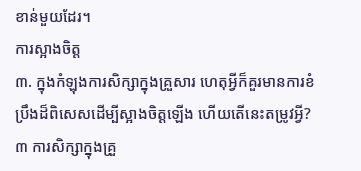ខាន់មួយដែរ។
ការស្អាងចិត្ត
៣. ក្នុងកំឡុងការសិក្សាក្នុងគ្រួសារ ហេតុអ្វីក៏គួរមានការខំប្រឹងដ៏ពិសេសដើម្បីស្អាងចិត្តឡើង ហើយតើនេះតម្រូវអ្វី?
៣ ការសិក្សាក្នុងគ្រួ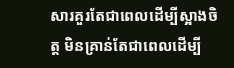សារគួរតែជាពេលដើម្បីស្អាងចិត្ត មិនគ្រាន់តែជាពេលដើម្បី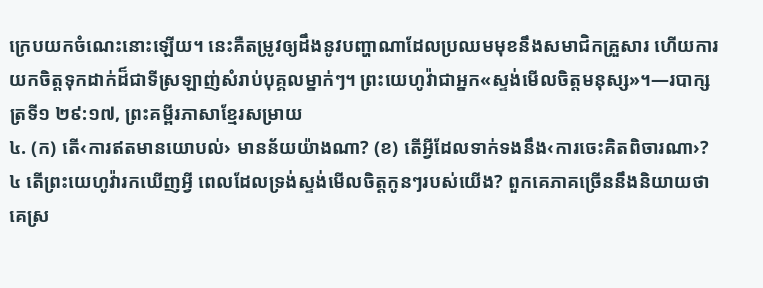ក្រេបយកចំណេះនោះឡើយ។ នេះគឺតម្រូវឲ្យដឹងនូវបញ្ហាណាដែលប្រឈមមុខនឹងសមាជិកគ្រួសារ ហើយការយកចិត្តទុកដាក់ដ៏ជាទីស្រឡាញ់សំរាប់បុគ្គលម្នាក់ៗ។ ព្រះយេហូវ៉ាជាអ្នក«ស្ទង់មើលចិត្តមនុស្ស»។—របាក្សត្រទី១ ២៩:១៧, ព្រះគម្ពីរភាសាខ្មែរសម្រាយ
៤. (ក) តើ‹ការឥតមានយោបល់› មានន័យយ៉ាងណា? (ខ) តើអ្វីដែលទាក់ទងនឹង‹ការចេះគិតពិចារណា›?
៤ តើព្រះយេហូវ៉ារកឃើញអ្វី ពេលដែលទ្រង់ស្ទង់មើលចិត្តកូនៗរបស់យើង? ពួកគេភាគច្រើននឹងនិយាយថា គេស្រ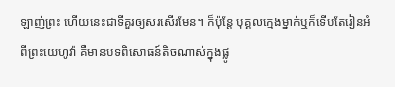ឡាញ់ព្រះ ហើយនេះជាទីគួរឲ្យសរសើរមែន។ ក៏ប៉ុន្តែ បុគ្គលក្មេងម្នាក់ឬក៏ទើបតែរៀនអំពីព្រះយេហូវ៉ា គឺមានបទពិសោធន៍តិចណាស់ក្នុងផ្លូ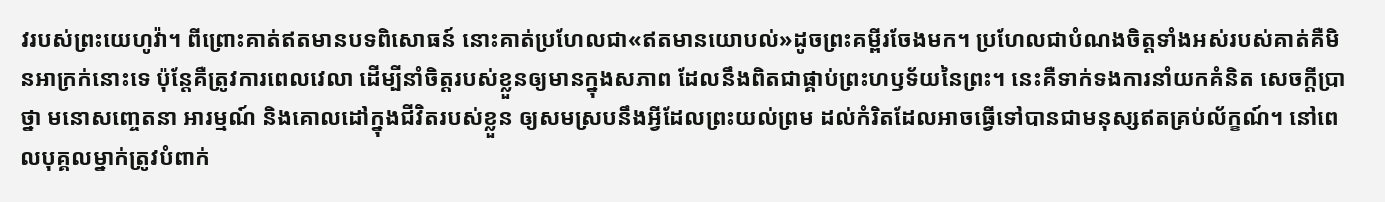វរបស់ព្រះយេហូវ៉ា។ ពីព្រោះគាត់ឥតមានបទពិសោធន៍ នោះគាត់ប្រហែលជា«ឥតមានយោបល់»ដូចព្រះគម្ពីរចែងមក។ ប្រហែលជាបំណងចិត្តទាំងអស់របស់គាត់គឺមិនអាក្រក់នោះទេ ប៉ុន្តែគឺត្រូវការពេលវេលា ដើម្បីនាំចិត្តរបស់ខ្លួនឲ្យមានក្នុងសភាព ដែលនឹងពិតជាផ្គាប់ព្រះហឫទ័យនៃព្រះ។ នេះគឺទាក់ទងការនាំយកគំនិត សេចក្ដីប្រាថ្នា មនោសញ្ចេតនា អារម្មណ៍ និងគោលដៅក្នុងជីវិតរបស់ខ្លួន ឲ្យសមស្របនឹងអ្វីដែលព្រះយល់ព្រម ដល់កំរិតដែលអាចធ្វើទៅបានជាមនុស្សឥតគ្រប់ល័ក្ខណ៍។ នៅពេលបុគ្គលម្នាក់ត្រូវបំពាក់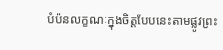បំប៉នលក្ខណៈក្នុងចិត្តបែបនេះតាមផ្លូវព្រះ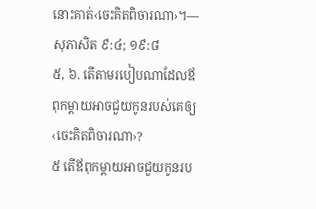នោះគាត់‹ចេះគិតពិចារណា›។—សុភាសិត ៩:៤; ១៩:៨
៥, ៦. តើតាមរបៀបណាដែលឪពុកម្ដាយអាចជួយកូនរបស់គេឲ្យ‹ចេះគិតពិចារណា›?
៥ តើឪពុកម្ដាយអាចជួយកូនរប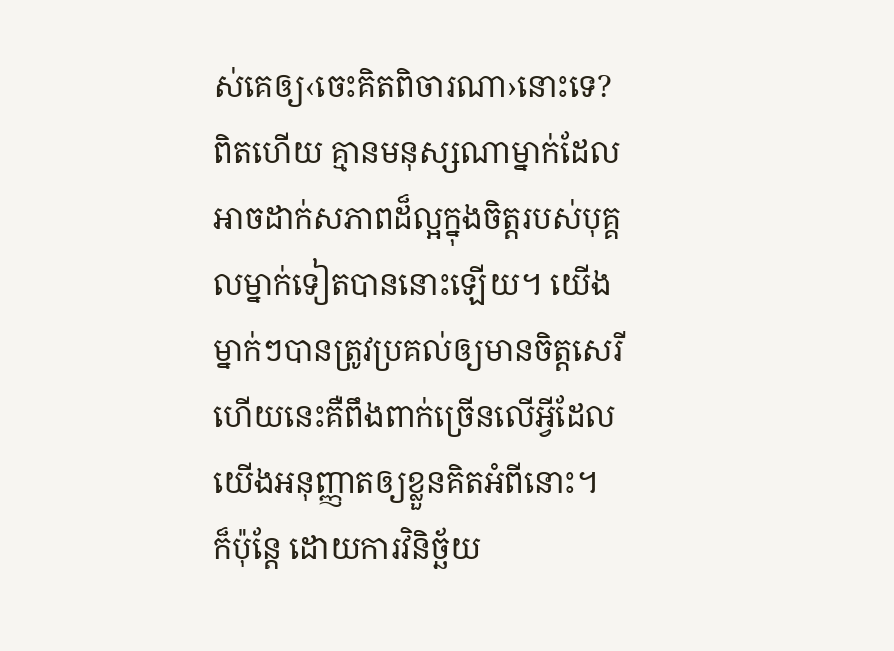ស់គេឲ្យ‹ចេះគិតពិចារណា›នោះទេ? ពិតហើយ គ្មានមនុស្សណាម្នាក់ដែលអាចដាក់សភាពដ៏ល្អក្នុងចិត្តរបស់បុគ្គលម្នាក់ទៀតបាននោះឡើយ។ យើងម្នាក់ៗបានត្រូវប្រគល់ឲ្យមានចិត្តសេរី ហើយនេះគឺពឹងពាក់ច្រើនលើអ្វីដែលយើងអនុញ្ញាតឲ្យខ្លួនគិតអំពីនោះ។ ក៏ប៉ុន្តែ ដោយការវិនិច្ឆ័យ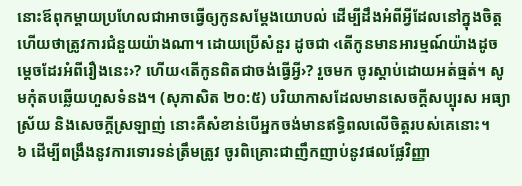នោះឪពុកម្ដាយប្រហែលជាអាចធ្វើឲ្យកូនសម្ដែងយោបល់ ដើម្បីដឹងអំពីអ្វីដែលនៅក្នុងចិត្ត ហើយថាត្រូវការជំនួយយ៉ាងណា។ ដោយប្រើសំនួរ ដូចជា ‹តើកូនមានអារម្មណ៍យ៉ាងដូចម្ដេចដែរអំពីរឿងនេះ›? ហើយ‹តើកូនពិតជាចង់ធ្វើអ្វី›? រួចមក ចូរស្ដាប់ដោយអត់ធ្មត់។ សូមកុំតបឆ្លើយហួសទំនង។ (សុភាសិត ២០:៥) បរិយាកាសដែលមានសេចក្ដីសប្បុរស អធ្យាស្រ័យ និងសេចក្ដីស្រឡាញ់ នោះគឺសំខាន់បើអ្នកចង់មានឥទ្ធិពលលើចិត្តរបស់គេនោះ។
៦ ដើម្បីពង្រឹងនូវការទោរទន់ត្រឹមត្រូវ ចូរពិគ្រោះជាញឹកញាប់នូវផលផ្លែវិញ្ញា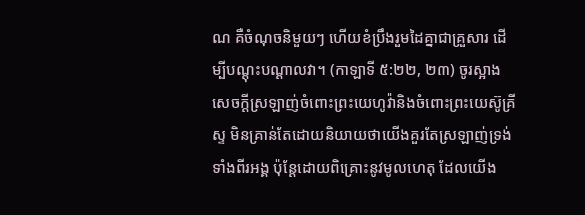ណ គឺចំណុចនិមួយៗ ហើយខំប្រឹងរួមដៃគ្នាជាគ្រួសារ ដើម្បីបណ្ដុះបណ្ដាលវា។ (កាឡាទី ៥:២២, ២៣) ចូរស្អាងសេចក្ដីស្រឡាញ់ចំពោះព្រះយេហូវ៉ានិងចំពោះព្រះយេស៊ូគ្រីស្ទ មិនគ្រាន់តែដោយនិយាយថាយើងគួរតែស្រឡាញ់ទ្រង់ទាំងពីរអង្គ ប៉ុន្តែដោយពិគ្រោះនូវមូលហេតុ ដែលយើង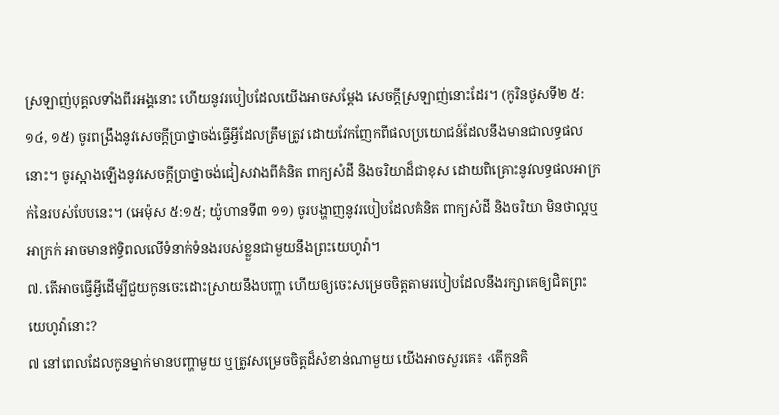ស្រឡាញ់បុគ្គលទាំងពីរអង្គនោះ ហើយនូវរបៀបដែលយើងអាចសម្ដែង សេចក្ដីស្រឡាញ់នោះដែរ។ (កូរិនថូសទី២ ៥:១៤, ១៥) ចូរពង្រឹងនូវសេចក្ដីប្រាថ្នាចង់ធ្វើអ្វីដែលត្រឹមត្រូវ ដោយវែកញែកពីផលប្រយោជន៍ដែលនឹងមានជាលទ្ធផលនោះ។ ចូរស្អាងឡើងនូវសេចក្ដីប្រាថ្នាចង់ជៀសវាងពីគំនិត ពាក្យសំដី និងចរិយាដ៏ជាខុស ដោយពិគ្រោះនូវលទ្ធផលអាក្រក់នៃរបស់បែបនេះ។ (អេម៉ុស ៥:១៥; យ៉ូហានទី៣ ១១) ចូរបង្ហាញនូវរបៀបដែលគំនិត ពាក្យសំដី និងចរិយា មិនថាល្អឬអាក្រក់ អាចមានឥទ្ធិពលលើទំនាក់ទំនងរបស់ខ្លួនជាមួយនឹងព្រះយេហូវ៉ា។
៧. តើអាចធ្វើអ្វីដើម្បីជួយកូនចេះដោះស្រាយនឹងបញ្ហា ហើយឲ្យចេះសម្រេចចិត្តតាមរបៀបដែលនឹងរក្សាគេឲ្យជិតព្រះយេហូវ៉ានោះ?
៧ នៅពេលដែលកូនម្នាក់មានបញ្ហាមួយ ឬត្រូវសម្រេចចិត្តដ៏សំខាន់ណាមួយ យើងអាចសួរគេ៖ ‹តើកូនគិ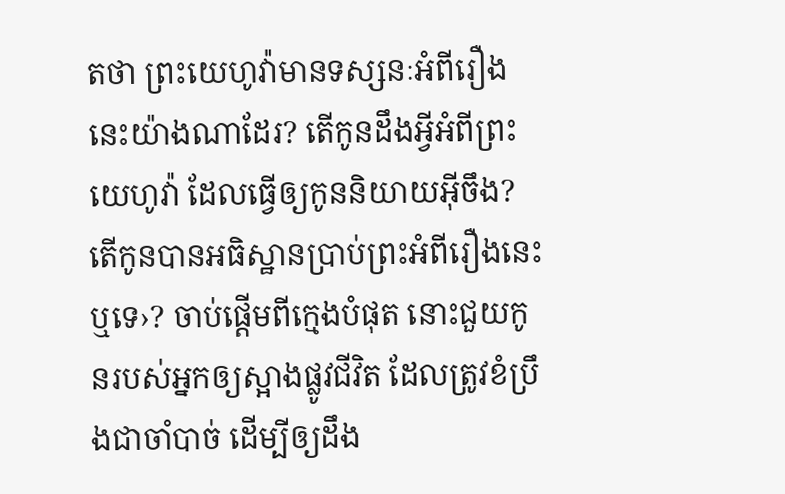តថា ព្រះយេហូវ៉ាមានទស្សនៈអំពីរឿងនេះយ៉ាងណាដែរ? តើកូនដឹងអ្វីអំពីព្រះយេហូវ៉ា ដែលធ្វើឲ្យកូននិយាយអ៊ីចឹង? តើកូនបានអធិស្ឋានប្រាប់ព្រះអំពីរឿងនេះឬទេ›? ចាប់ផ្ដើមពីក្មេងបំផុត នោះជួយកូនរបស់អ្នកឲ្យស្អាងផ្លូវជីវិត ដែលត្រូវខំប្រឹងជាចាំបាច់ ដើម្បីឲ្យដឹង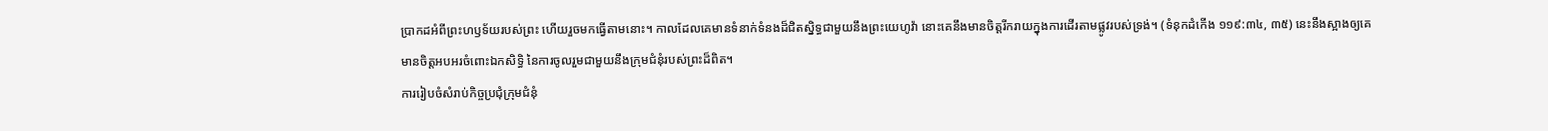ប្រាកដអំពីព្រះហឫទ័យរបស់ព្រះ ហើយរួចមកធ្វើតាមនោះ។ កាលដែលគេមានទំនាក់ទំនងដ៏ជិតស្និទ្ធជាមួយនឹងព្រះយេហូវ៉ា នោះគេនឹងមានចិត្តរីករាយក្នុងការដើរតាមផ្លូវរបស់ទ្រង់។ (ទំនុកដំកើង ១១៩:៣៤, ៣៥) នេះនឹងស្អាងឲ្យគេមានចិត្តអបអរចំពោះឯកសិទ្ធិ នៃការចូលរួមជាមួយនឹងក្រុមជំនុំរបស់ព្រះដ៏ពិត។
ការរៀបចំសំរាប់កិច្ចប្រជុំក្រុមជំនុំ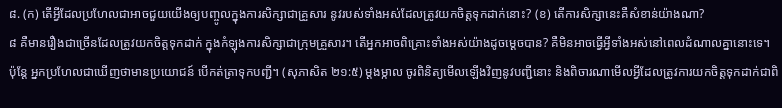៨. (ក) តើអ្វីដែលប្រហែលជាអាចជួយយើងឲ្យបញ្ចូលក្នុងការសិក្សាជាគ្រួសារ នូវរបស់ទាំងអស់ដែលត្រូវយកចិត្តទុកដាក់នោះ? (ខ) តើការសិក្សានេះគឺសំខាន់យ៉ាងណា?
៨ គឺមានរឿងជាច្រើនដែលត្រូវយកចិត្តទុកដាក់ ក្នុងកំឡុងការសិក្សាជាក្រុមគ្រួសារ។ តើអ្នកអាចពិគ្រោះទាំងអស់យ៉ាងដូចម្ដេចបាន? គឺមិនអាចធ្វើអ្វីទាំងអស់នៅពេលដំណាលគ្នានោះទេ។ ប៉ុន្តែ អ្នកប្រហែលជាឃើញថាមានប្រយោជន៍ បើកត់ត្រាទុកបញ្ជី។ (សុភាសិត ២១:៥) ម្ដងម្កាល ចូរពិនិត្យមើលឡើងវិញនូវបញ្ជីនោះ និងពិចារណាមើលអ្វីដែលត្រូវការយកចិត្តទុកដាក់ជាពិ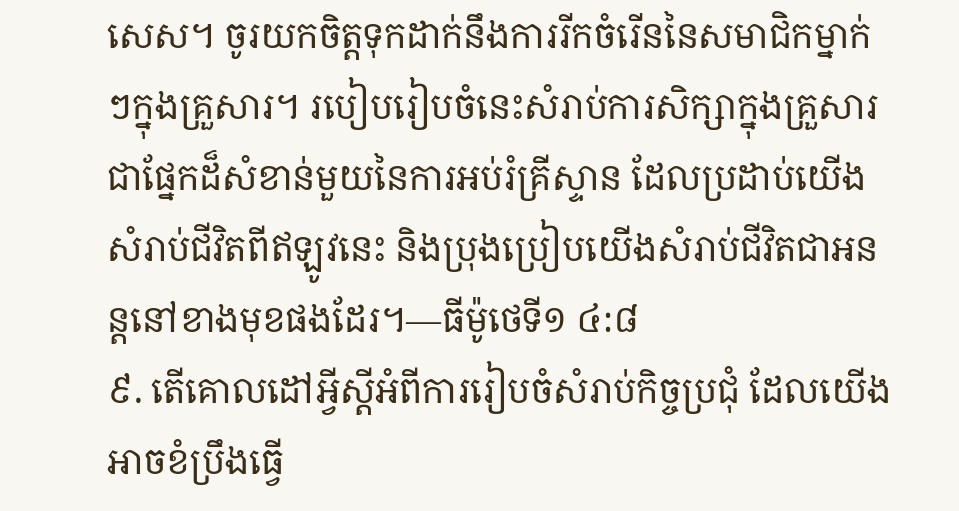សេស។ ចូរយកចិត្តទុកដាក់នឹងការរីកចំរើននៃសមាជិកម្នាក់ៗក្នុងគ្រួសារ។ របៀបរៀបចំនេះសំរាប់ការសិក្សាក្នុងគ្រួសារ ជាផ្នែកដ៏សំខាន់មួយនៃការអប់រំគ្រីស្ទាន ដែលប្រដាប់យើងសំរាប់ជីវិតពីឥឡូវនេះ និងប្រុងប្រៀបយើងសំរាប់ជីវិតជាអនន្តនៅខាងមុខផងដែរ។—ធីម៉ូថេទី១ ៤:៨
៩. តើគោលដៅអ្វីស្តីអំពីការរៀបចំសំរាប់កិច្ចប្រជុំ ដែលយើងអាចខំប្រឹងធ្វើ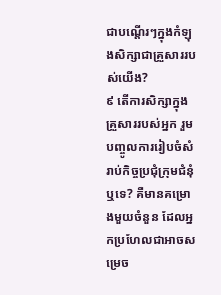ជាបណ្ដើរៗក្នុងកំឡុងសិក្សាជាគ្រួសាររបស់យើង?
៩ តើការសិក្សាក្នុងគ្រួសាររបស់អ្នក រួមបញ្ចូលការរៀបចំសំរាប់កិច្ចប្រជុំក្រុមជំនុំឬទេ? គឺមានគម្រោងមួយចំនួន ដែលអ្នកប្រហែលជាអាចសម្រេច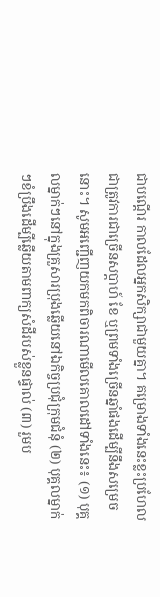ជាបណ្ដើរ កាលដែលអ្នកសិក្សាជាមួយគ្នា។ គម្រោងទាំងនេះខ្លះប្រហែលជាត្រូវការជាច្រើនសប្ដាហ៍ ខែ ឬព្រមទាំងច្រើនឆ្នាំផងដើម្បីនឹងសម្រេចនោះ។ សូមអញ្ជើញយកមកពិចារណាមើលគោលដៅទាំងនេះ៖ (១) បុគ្គលម្នាក់ៗនៅក្នុងគ្រួសារប្រុងឆ្លើយនៅឯកិច្ចប្រជុំក្រុមជំនុំ (២) បុគ្គលម្នាក់ៗខំប្រឹងដើម្បីឆ្លើយតាមពាក្យសំដីរបស់ខ្លួនផ្ទាល់ (៣) រួមប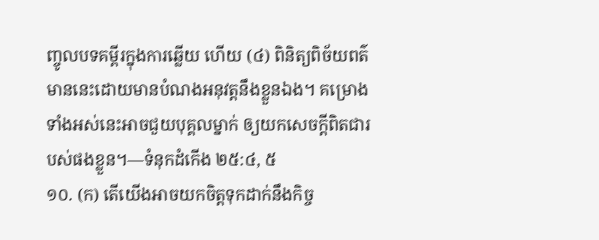ញ្ចូលបទគម្ពីរក្នុងការឆ្លើយ ហើយ (៤) ពិនិត្យពិច័យពត៌មាននេះដោយមានបំណងអនុវត្តនឹងខ្លួនឯង។ គម្រោងទាំងអស់នេះអាចជួយបុគ្គលម្នាក់ ឲ្យយកសេចក្ដីពិតជារបស់ផងខ្លួន។—ទំនុកដំកើង ២៥:៤, ៥
១០. (ក) តើយើងអាចយកចិត្តទុកដាក់នឹងកិច្ច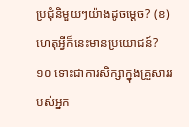ប្រជុំនិមួយៗយ៉ាងដូចម្ដេច? (ខ) ហេតុអ្វីក៏នេះមានប្រយោជន៍?
១០ ទោះជាការសិក្សាក្នុងគ្រួសាររបស់អ្នក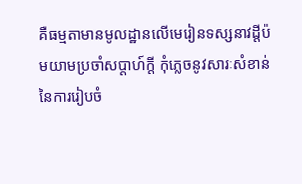គឺធម្មតាមានមូលដ្ឋានលើមេរៀនទស្សនាវដ្ដីប៉មយាមប្រចាំសប្ដាហ៍ក្ដី កុំភ្លេចនូវសារៈសំខាន់នៃការរៀបចំ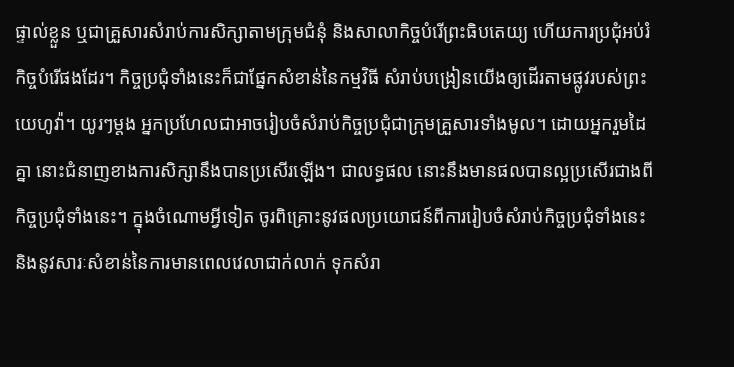ផ្ទាល់ខ្លួន ឬជាគ្រួសារសំរាប់ការសិក្សាតាមក្រុមជំនុំ និងសាលាកិច្ចបំរើព្រះធិបតេយ្យ ហើយការប្រជុំអប់រំកិច្ចបំរើផងដែរ។ កិច្ចប្រជុំទាំងនេះក៏ជាផ្នែកសំខាន់នៃកម្មវិធី សំរាប់បង្រៀនយើងឲ្យដើរតាមផ្លូវរបស់ព្រះយេហូវ៉ា។ យូរៗម្ដង អ្នកប្រហែលជាអាចរៀបចំសំរាប់កិច្ចប្រជុំជាក្រុមគ្រួសារទាំងមូល។ ដោយអ្នករួមដៃគ្នា នោះជំនាញខាងការសិក្សានឹងបានប្រសើរឡើង។ ជាលទ្ធផល នោះនឹងមានផលបានល្អប្រសើរជាងពីកិច្ចប្រជុំទាំងនេះ។ ក្នុងចំណោមអ្វីទៀត ចូរពិគ្រោះនូវផលប្រយោជន៍ពីការរៀបចំសំរាប់កិច្ចប្រជុំទាំងនេះ និងនូវសារៈសំខាន់នៃការមានពេលវេលាជាក់លាក់ ទុកសំរា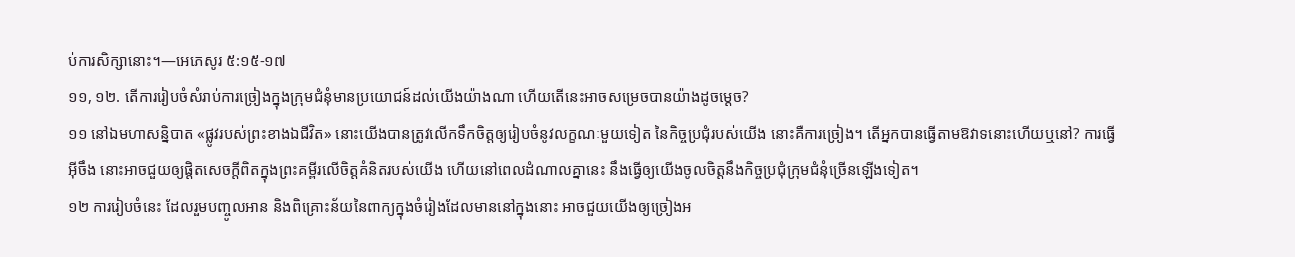ប់ការសិក្សានោះ។—អេភេសូរ ៥:១៥-១៧
១១, ១២. តើការរៀបចំសំរាប់ការច្រៀងក្នុងក្រុមជំនុំមានប្រយោជន៍ដល់យើងយ៉ាងណា ហើយតើនេះអាចសម្រេចបានយ៉ាងដូចម្ដេច?
១១ នៅឯមហាសន្និបាត «ផ្លូវរបស់ព្រះខាងឯជីវិត» នោះយើងបានត្រូវលើកទឹកចិត្តឲ្យរៀបចំនូវលក្ខណៈមួយទៀត នៃកិច្ចប្រជុំរបស់យើង នោះគឺការច្រៀង។ តើអ្នកបានធ្វើតាមឱវាទនោះហើយឬនៅ? ការធ្វើអ៊ីចឹង នោះអាចជួយឲ្យផ្ដិតសេចក្ដីពិតក្នុងព្រះគម្ពីរលើចិត្តគំនិតរបស់យើង ហើយនៅពេលដំណាលគ្នានេះ នឹងធ្វើឲ្យយើងចូលចិត្តនឹងកិច្ចប្រជុំក្រុមជំនុំច្រើនឡើងទៀត។
១២ ការរៀបចំនេះ ដែលរួមបញ្ចូលអាន និងពិគ្រោះន័យនៃពាក្យក្នុងចំរៀងដែលមាននៅក្នុងនោះ អាចជួយយើងឲ្យច្រៀងអ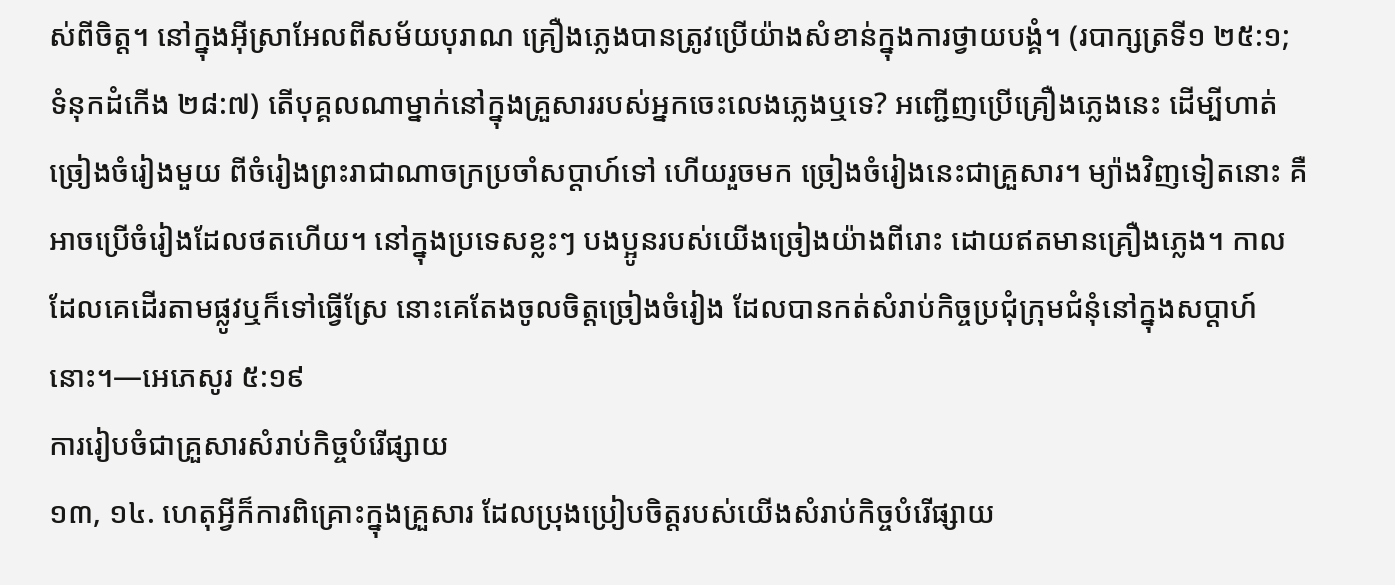ស់ពីចិត្ត។ នៅក្នុងអ៊ីស្រាអែលពីសម័យបុរាណ គ្រឿងភ្លេងបានត្រូវប្រើយ៉ាងសំខាន់ក្នុងការថ្វាយបង្គំ។ (របាក្សត្រទី១ ២៥:១; ទំនុកដំកើង ២៨:៧) តើបុគ្គលណាម្នាក់នៅក្នុងគ្រួសាររបស់អ្នកចេះលេងភ្លេងឬទេ? អញ្ជើញប្រើគ្រឿងភ្លេងនេះ ដើម្បីហាត់ច្រៀងចំរៀងមួយ ពីចំរៀងព្រះរាជាណាចក្រប្រចាំសប្ដាហ៍ទៅ ហើយរួចមក ច្រៀងចំរៀងនេះជាគ្រួសារ។ ម្យ៉ាងវិញទៀតនោះ គឺអាចប្រើចំរៀងដែលថតហើយ។ នៅក្នុងប្រទេសខ្លះៗ បងប្អូនរបស់យើងច្រៀងយ៉ាងពីរោះ ដោយឥតមានគ្រឿងភ្លេង។ កាលដែលគេដើរតាមផ្លូវឬក៏ទៅធ្វើស្រែ នោះគេតែងចូលចិត្តច្រៀងចំរៀង ដែលបានកត់សំរាប់កិច្ចប្រជុំក្រុមជំនុំនៅក្នុងសប្ដាហ៍នោះ។—អេភេសូរ ៥:១៩
ការរៀបចំជាគ្រួសារសំរាប់កិច្ចបំរើផ្សាយ
១៣, ១៤. ហេតុអ្វីក៏ការពិគ្រោះក្នុងគ្រួសារ ដែលប្រុងប្រៀបចិត្តរបស់យើងសំរាប់កិច្ចបំរើផ្សាយ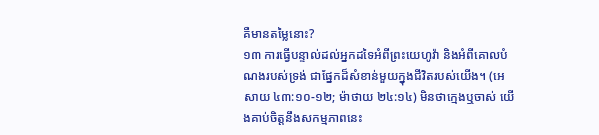គឺមានតម្លៃនោះ?
១៣ ការធ្វើបន្ទាល់ដល់អ្នកដទៃអំពីព្រះយេហូវ៉ា និងអំពីគោលបំណងរបស់ទ្រង់ ជាផ្នែកដ៏សំខាន់មួយក្នុងជីវិតរបស់យើង។ (អេសាយ ៤៣:១០-១២; ម៉ាថាយ ២៤:១៤) មិនថាក្មេងឬចាស់ យើងគាប់ចិត្តនឹងសកម្មភាពនេះ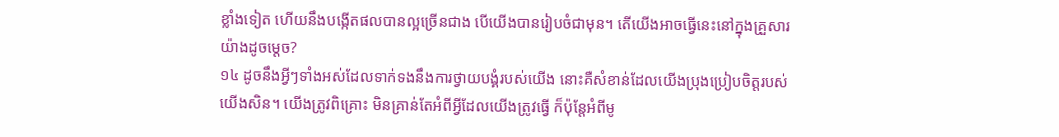ខ្លាំងទៀត ហើយនឹងបង្កើតផលបានល្អច្រើនជាង បើយើងបានរៀបចំជាមុន។ តើយើងអាចធ្វើនេះនៅក្នុងគ្រួសារយ៉ាងដូចម្ដេច?
១៤ ដូចនឹងអ្វីៗទាំងអស់ដែលទាក់ទងនឹងការថ្វាយបង្គំរបស់យើង នោះគឺសំខាន់ដែលយើងប្រុងប្រៀបចិត្តរបស់យើងសិន។ យើងត្រូវពិគ្រោះ មិនគ្រាន់តែអំពីអ្វីដែលយើងត្រូវធ្វើ ក៏ប៉ុន្តែអំពីមូ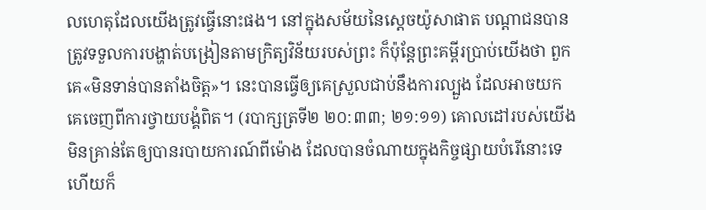លហេតុដែលយើងត្រូវធ្វើនោះផង។ នៅក្នុងសម័យនៃស្តេចយ៉ូសាផាត បណ្ដាជនបានត្រូវទទួលការបង្ហាត់បង្រៀនតាមក្រិត្យវិន័យរបស់ព្រះ ក៏ប៉ុន្តែព្រះគម្ពីរប្រាប់យើងថា ពួកគេ«មិនទាន់បានតាំងចិត្ត»។ នេះបានធ្វើឲ្យគេស្រួលជាប់នឹងការល្បួង ដែលអាចយកគេចេញពីការថ្វាយបង្គំពិត។ (របាក្សត្រទី២ ២០:៣៣; ២១:១១) គោលដៅរបស់យើងមិនគ្រាន់តែឲ្យបានរបាយការណ៍ពីម៉ោង ដែលបានចំណាយក្នុងកិច្ចផ្សាយបំរើនោះទេ ហើយក៏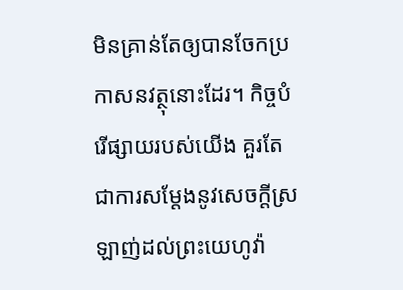មិនគ្រាន់តែឲ្យបានចែកប្រកាសនវត្ថុនោះដែរ។ កិច្ចបំរើផ្សាយរបស់យើង គួរតែជាការសម្ដែងនូវសេចក្ដីស្រឡាញ់ដល់ព្រះយេហូវ៉ា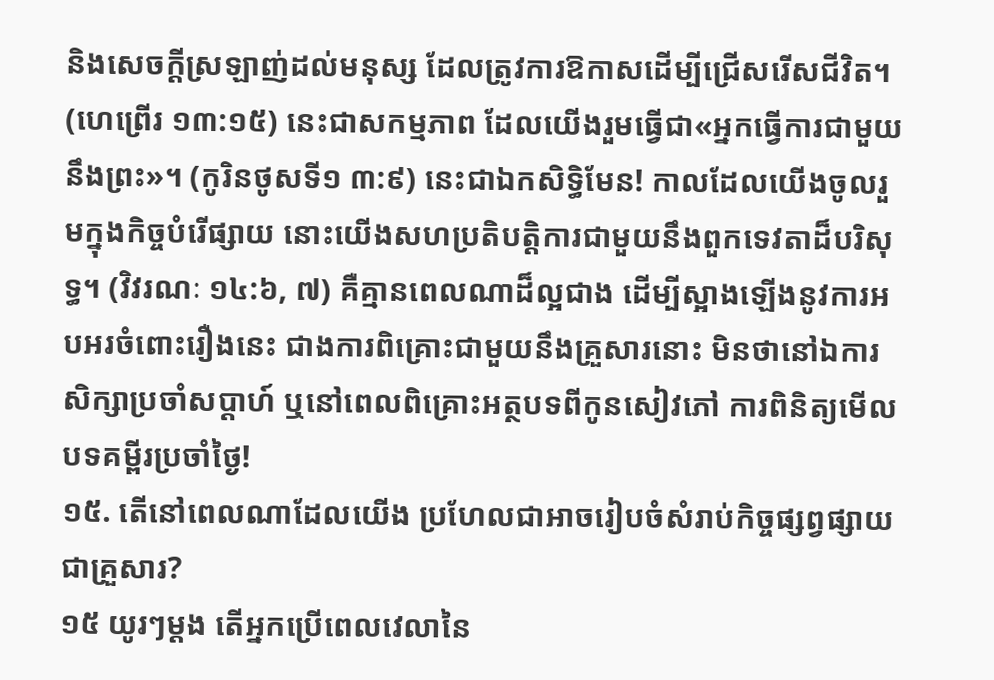និងសេចក្ដីស្រឡាញ់ដល់មនុស្ស ដែលត្រូវការឱកាសដើម្បីជ្រើសរើសជីវិត។ (ហេព្រើរ ១៣:១៥) នេះជាសកម្មភាព ដែលយើងរួមធ្វើជា«អ្នកធ្វើការជាមួយនឹងព្រះ»។ (កូរិនថូសទី១ ៣:៩) នេះជាឯកសិទ្ធិមែន! កាលដែលយើងចូលរួមក្នុងកិច្ចបំរើផ្សាយ នោះយើងសហប្រតិបត្ដិការជាមួយនឹងពួកទេវតាដ៏បរិសុទ្ធ។ (វិវរណៈ ១៤:៦, ៧) គឺគ្មានពេលណាដ៏ល្អជាង ដើម្បីស្អាងឡើងនូវការអបអរចំពោះរឿងនេះ ជាងការពិគ្រោះជាមួយនឹងគ្រួសារនោះ មិនថានៅឯការសិក្សាប្រចាំសប្ដាហ៍ ឬនៅពេលពិគ្រោះអត្ថបទពីកូនសៀវភៅ ការពិនិត្យមើលបទគម្ពីរប្រចាំថ្ងៃ!
១៥. តើនៅពេលណាដែលយើង ប្រហែលជាអាចរៀបចំសំរាប់កិច្ចផ្សព្វផ្សាយជាគ្រួសារ?
១៥ យូរៗម្ដង តើអ្នកប្រើពេលវេលានៃ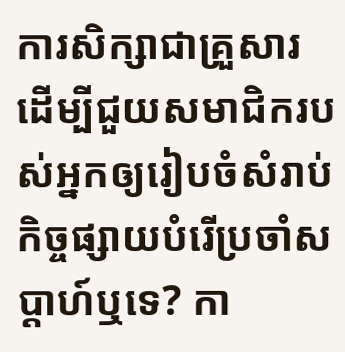ការសិក្សាជាគ្រួសារ ដើម្បីជួយសមាជិករបស់អ្នកឲ្យរៀបចំសំរាប់កិច្ចផ្សាយបំរើប្រចាំសប្ដាហ៍ឬទេ? កា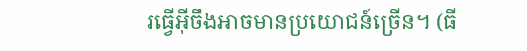រធ្វើអ៊ីចឹងអាចមានប្រយោជន៍ច្រើន។ (ធី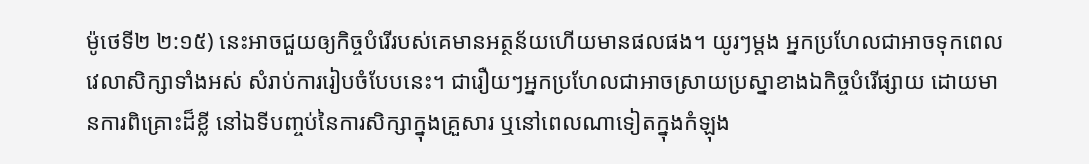ម៉ូថេទី២ ២:១៥) នេះអាចជួយឲ្យកិច្ចបំរើរបស់គេមានអត្ថន័យហើយមានផលផង។ យូរៗម្ដង អ្នកប្រហែលជាអាចទុកពេលវេលាសិក្សាទាំងអស់ សំរាប់ការរៀបចំបែបនេះ។ ជារឿយៗអ្នកប្រហែលជាអាចស្រាយប្រស្នាខាងឯកិច្ចបំរើផ្សាយ ដោយមានការពិគ្រោះដ៏ខ្លី នៅឯទីបញ្ចប់នៃការសិក្សាក្នុងគ្រួសារ ឬនៅពេលណាទៀតក្នុងកំឡុង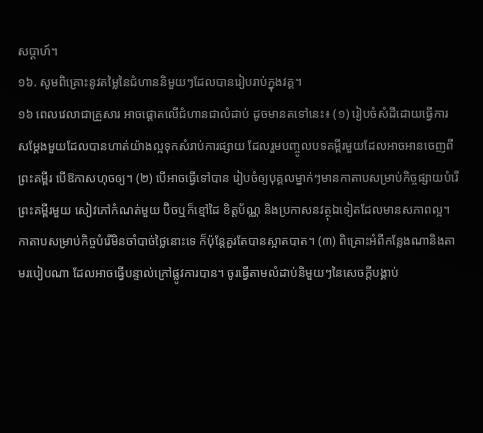សប្ដាហ៍។
១៦. សូមពិគ្រោះនូវតម្លៃនៃជំហាននិមួយៗដែលបានរៀបរាប់ក្នុងវគ្គ។
១៦ ពេលវេលាជាគ្រួសារ អាចផ្ដោតលើជំហានជាលំដាប់ ដូចមានតទៅនេះ៖ (១) រៀបចំសំដីដោយធ្វើការសម្ដែងមួយដែលបានហាត់យ៉ាងល្អទុកសំរាប់ការផ្សាយ ដែលរួមបញ្ចូលបទគម្ពីរមួយដែលអាចអានចេញពីព្រះគម្ពីរ បើឱកាសហុចឲ្យ។ (២) បើអាចធ្វើទៅបាន រៀបចំឲ្យបុគ្គលម្នាក់ៗមានកាតាបសម្រាប់កិច្ចផ្សាយបំរើ ព្រះគម្ពីរមួយ សៀវភៅកំណត់មួយ ប៊ិចឬក៏ខ្មៅដៃ ខិត្តប័ណ្ណ និងប្រកាសនវត្ថុឯទៀតដែលមានសភាពល្អ។ កាតាបសម្រាប់កិច្ចបំរើមិនចាំបាច់ថ្លៃនោះទេ ក៏ប៉ុន្តែគួរតែបានស្អាតបាត។ (៣) ពិគ្រោះអំពីកន្លែងណានិងតាមរបៀបណា ដែលអាចធ្វើបន្ទាល់ក្រៅផ្លូវការបាន។ ចូរធ្វើតាមលំដាប់និមួយៗនៃសេចក្ដីបង្គាប់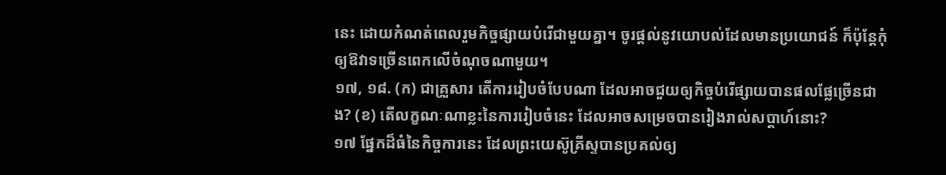នេះ ដោយកំណត់ពេលរួមកិច្ចផ្សាយបំរើជាមួយគ្នា។ ចូរផ្ដល់នូវយោបល់ដែលមានប្រយោជន៍ ក៏ប៉ុន្តែកុំឲ្យឱវាទច្រើនពេកលើចំណុចណាមួយ។
១៧, ១៨. (ក) ជាគ្រួសារ តើការរៀបចំបែបណា ដែលអាចជួយឲ្យកិច្ចបំរើផ្សាយបានផលផ្លែច្រើនជាង? (ខ) តើលក្ខណៈណាខ្លះនៃការរៀបចំនេះ ដែលអាចសម្រេចបានរៀងរាល់សប្ដាហ៍នោះ?
១៧ ផ្នែកដ៏ធំនៃកិច្ចការនេះ ដែលព្រះយេស៊ូគ្រីស្ទបានប្រគល់ឲ្យ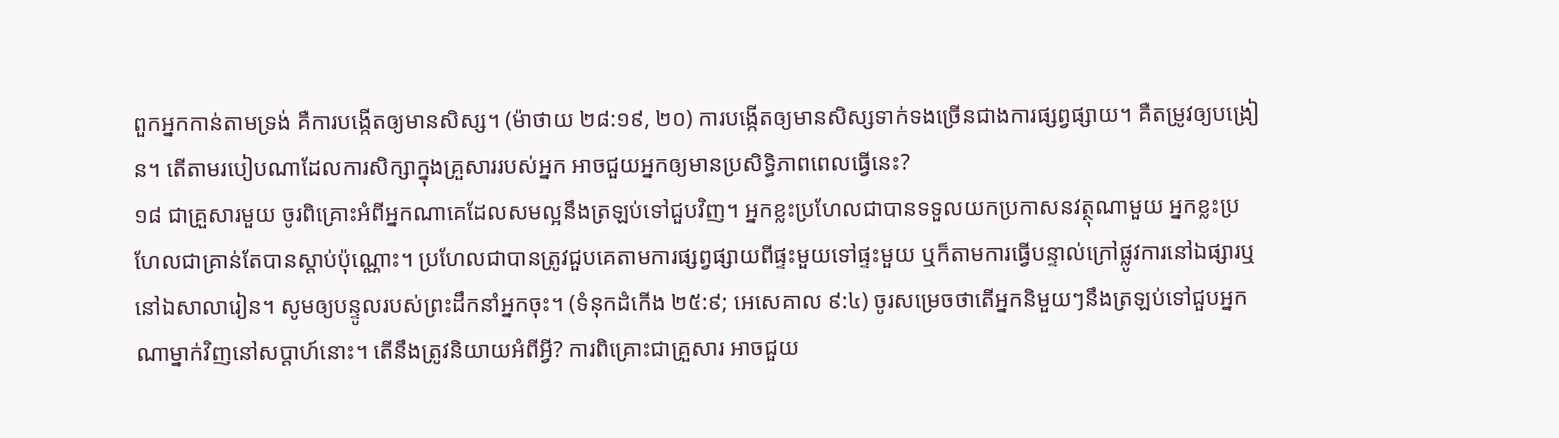ពួកអ្នកកាន់តាមទ្រង់ គឺការបង្កើតឲ្យមានសិស្ស។ (ម៉ាថាយ ២៨:១៩, ២០) ការបង្កើតឲ្យមានសិស្សទាក់ទងច្រើនជាងការផ្សព្វផ្សាយ។ គឺតម្រូវឲ្យបង្រៀន។ តើតាមរបៀបណាដែលការសិក្សាក្នុងគ្រួសាររបស់អ្នក អាចជួយអ្នកឲ្យមានប្រសិទ្ធិភាពពេលធ្វើនេះ?
១៨ ជាគ្រួសារមួយ ចូរពិគ្រោះអំពីអ្នកណាគេដែលសមល្អនឹងត្រឡប់ទៅជួបវិញ។ អ្នកខ្លះប្រហែលជាបានទទួលយកប្រកាសនវត្ថុណាមួយ អ្នកខ្លះប្រហែលជាគ្រាន់តែបានស្ដាប់ប៉ុណ្ណោះ។ ប្រហែលជាបានត្រូវជួបគេតាមការផ្សព្វផ្សាយពីផ្ទះមួយទៅផ្ទះមួយ ឬក៏តាមការធ្វើបន្ទាល់ក្រៅផ្លូវការនៅឯផ្សារឬនៅឯសាលារៀន។ សូមឲ្យបន្ទូលរបស់ព្រះដឹកនាំអ្នកចុះ។ (ទំនុកដំកើង ២៥:៩; អេសេគាល ៩:៤) ចូរសម្រេចថាតើអ្នកនិមួយៗនឹងត្រឡប់ទៅជួបអ្នកណាម្នាក់វិញនៅសប្ដាហ៍នោះ។ តើនឹងត្រូវនិយាយអំពីអ្វី? ការពិគ្រោះជាគ្រួសារ អាចជួយ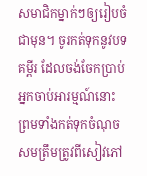សមាជិកម្នាក់ៗឲ្យរៀបចំជាមុន។ ចូរកត់ទុកនូវបទគម្ពីរ ដែលចង់ចែកប្រាប់អ្នកចាប់អារម្មណ៍នោះ ព្រមទាំងកត់ទុកចំណុចសមត្រឹមត្រូវពីសៀវភៅ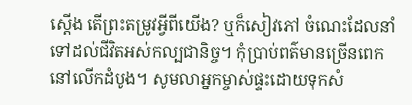ស្តើង តើព្រះតម្រូវអ្វីពីយើង? ឬក៏សៀវភៅ ចំណេះដែលនាំទៅដល់ជីវិតអស់កល្បជានិច្ច។ កុំប្រាប់ពត៌មានច្រើនពេកនៅលើកដំបូង។ សូមលាអ្នកម្ចាស់ផ្ទះដោយទុកសំ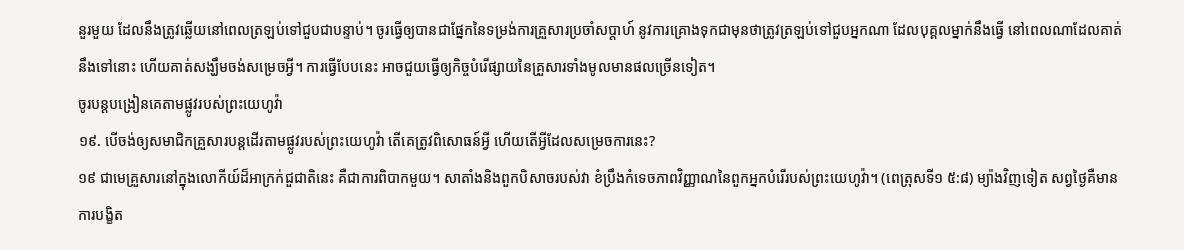នួរមួយ ដែលនឹងត្រូវឆ្លើយនៅពេលត្រឡប់ទៅជួបជាបន្ទាប់។ ចូរធ្វើឲ្យបានជាផ្នែកនៃទម្រង់ការគ្រួសារប្រចាំសប្ដាហ៍ នូវការគ្រោងទុកជាមុនថាត្រូវត្រឡប់ទៅជួបអ្នកណា ដែលបុគ្គលម្នាក់នឹងធ្វើ នៅពេលណាដែលគាត់នឹងទៅនោះ ហើយគាត់សង្ឃឹមចង់សម្រេចអ្វី។ ការធ្វើបែបនេះ អាចជួយធ្វើឲ្យកិច្ចបំរើផ្សាយនៃគ្រួសារទាំងមូលមានផលច្រើនទៀត។
ចូរបន្តបង្រៀនគេតាមផ្លូវរបស់ព្រះយេហូវ៉ា
១៩. បើចង់ឲ្យសមាជិកគ្រួសារបន្តដើរតាមផ្លូវរបស់ព្រះយេហូវ៉ា តើគេត្រូវពិសោធន៍អ្វី ហើយតើអ្វីដែលសម្រេចការនេះ?
១៩ ជាមេគ្រួសារនៅក្នុងលោកីយ៍ដ៏អាក្រក់ជួជាតិនេះ គឺជាការពិបាកមួយ។ សាតាំងនិងពួកបិសាចរបស់វា ខំប្រឹងកំទេចភាពវិញ្ញាណនៃពួកអ្នកបំរើរបស់ព្រះយេហូវ៉ា។ (ពេត្រុសទី១ ៥:៨) ម្យ៉ាងវិញទៀត សព្វថ្ងៃគឺមានការបង្ខិត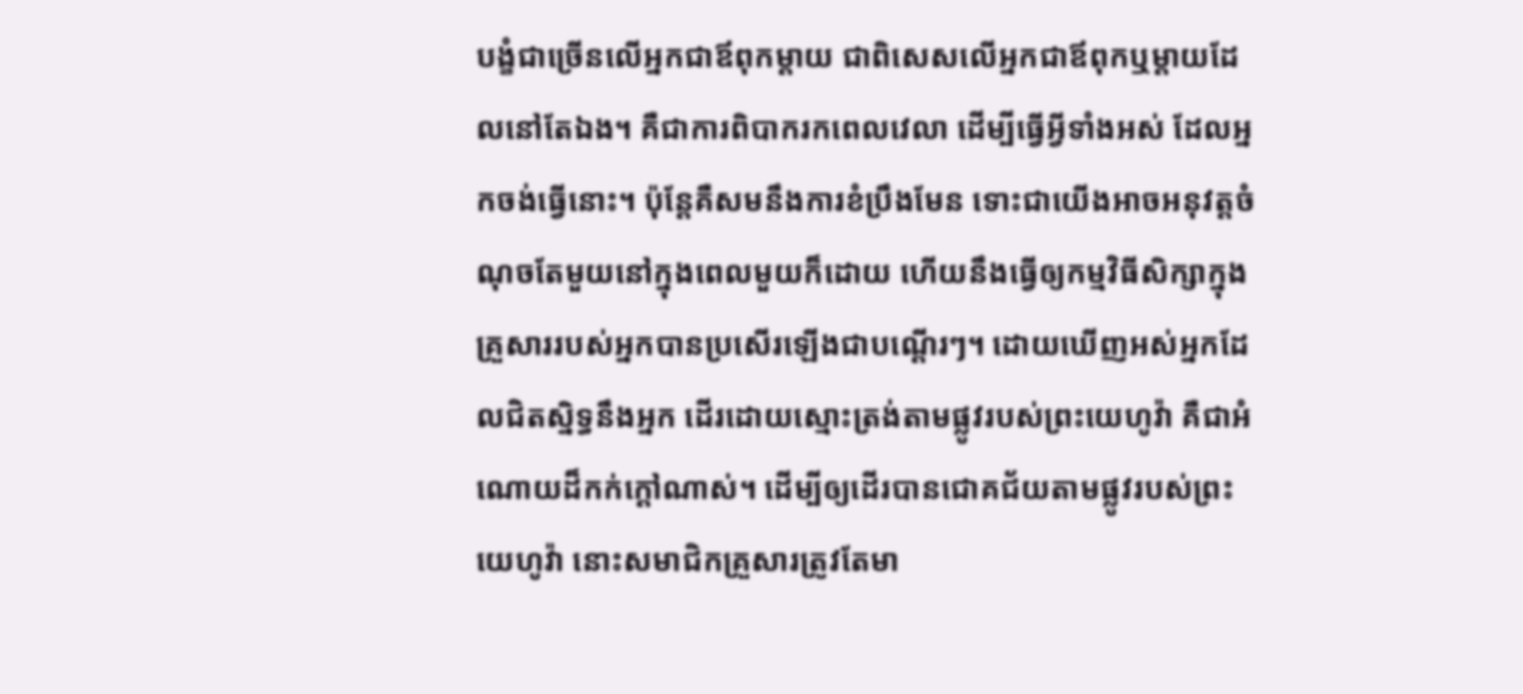បង្ខំជាច្រើនលើអ្នកជាឪពុកម្ដាយ ជាពិសេសលើអ្នកជាឪពុកឬម្ដាយដែលនៅតែឯង។ គឺជាការពិបាករកពេលវេលា ដើម្បីធ្វើអ្វីទាំងអស់ ដែលអ្នកចង់ធ្វើនោះ។ ប៉ុន្តែគឺសមនឹងការខំប្រឹងមែន ទោះជាយើងអាចអនុវត្តចំណុចតែមួយនៅក្នុងពេលមួយក៏ដោយ ហើយនឹងធ្វើឲ្យកម្មវិធីសិក្សាក្នុងគ្រួសាររបស់អ្នកបានប្រសើរឡើងជាបណ្ដើរៗ។ ដោយឃើញអស់អ្នកដែលជិតស្និទ្ធនឹងអ្នក ដើរដោយស្មោះត្រង់តាមផ្លូវរបស់ព្រះយេហូវ៉ា គឺជាអំណោយដ៏កក់ក្ដៅណាស់។ ដើម្បីឲ្យដើរបានជោគជ័យតាមផ្លូវរបស់ព្រះយេហូវ៉ា នោះសមាជិកគ្រួសារត្រូវតែមា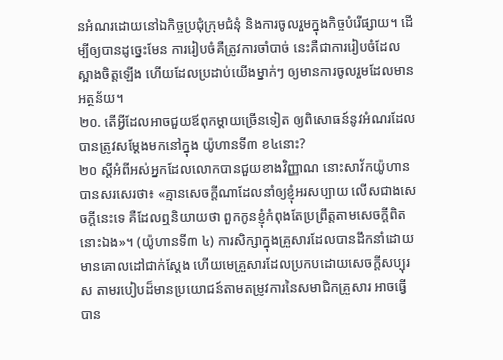នអំណរដោយនៅឯកិច្ចប្រជុំក្រុមជំនុំ និងការចូលរួមក្នុងកិច្ចបំរើផ្សាយ។ ដើម្បីឲ្យបានដូច្នេះមែន ការរៀបចំគឺត្រូវការចាំបាច់ នេះគឺជាការរៀបចំដែលស្អាងចិត្តឡើង ហើយដែលប្រដាប់យើងម្នាក់ៗ ឲ្យមានការចូលរួមដែលមានអត្ថន័យ។
២០. តើអ្វីដែលអាចជួយឪពុកម្ដាយច្រើនទៀត ឲ្យពិសោធន៍នូវអំណរដែលបានត្រូវសម្ដែងមកនៅក្នុង យ៉ូហានទី៣ ខ៤នោះ?
២០ ស្តីអំពីអស់អ្នកដែលលោកបានជួយខាងវិញ្ញាណ នោះសាវ័កយ៉ូហានបានសរសេរថា៖ «គ្មានសេចក្ដីណាដែលនាំឲ្យខ្ញុំអរសប្បាយ លើសជាងសេចក្ដីនេះទេ គឺដែលឮនិយាយថា ពួកកូនខ្ញុំកំពុងតែប្រព្រឹត្តតាមសេចក្ដីពិតនោះឯង»។ (យ៉ូហានទី៣ ៤) ការសិក្សាក្នុងគ្រួសារដែលបានដឹកនាំដោយមានគោលដៅជាក់ស្តែង ហើយមេគ្រួសារដែលប្រកបដោយសេចក្ដីសប្បុរស តាមរបៀបដ៏មានប្រយោជន៍តាមតម្រូវការនៃសមាជិកគ្រួសារ អាចធ្វើបាន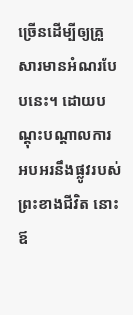ច្រើនដើម្បីឲ្យគ្រួសារមានអំណរបែបនេះ។ ដោយបណ្ដុះបណ្ដាលការអបអរនឹងផ្លូវរបស់ព្រះខាងជីវិត នោះឪ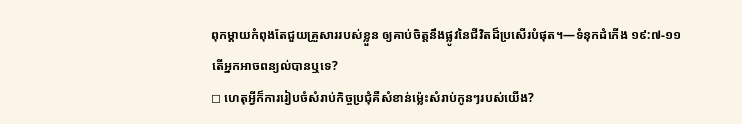ពុកម្ដាយកំពុងតែជួយគ្រួសាររបស់ខ្លួន ឲ្យគាប់ចិត្តនឹងផ្លូវនៃជីវិតដ៏ប្រសើរបំផុត។—ទំនុកដំកើង ១៩:៧-១១
តើអ្នកអាចពន្យល់បានឬទេ?
◻ ហេតុអ្វីក៏ការរៀបចំសំរាប់កិច្ចប្រជុំគឺសំខាន់ម្ល៉េះសំរាប់កូនៗរបស់យើង?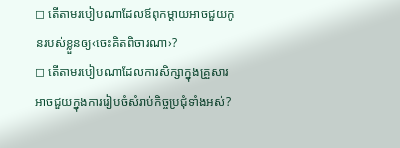◻ តើតាមរបៀបណាដែលឪពុកម្ដាយអាចជួយកូនរបស់ខ្លួនឲ្យ‹ចេះគិតពិចារណា›?
◻ តើតាមរបៀបណាដែលការសិក្សាក្នុងគ្រួសារ អាចជួយក្នុងការរៀបចំសំរាប់កិច្ចប្រជុំទាំងអស់?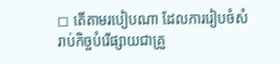◻ តើតាមរបៀបណា ដែលការរៀបចំសំរាប់កិច្ចបំរើផ្សាយជាគ្រួ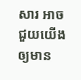សារ អាចជួយយើងឲ្យមាន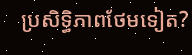ប្រសិទ្ធិភាពថែមទៀត?